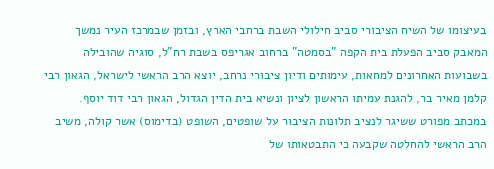בעיצומו של השיח הציבורי סביב חילולי השבת ברחבי הארץ, ובזמן שבמרכז העיר נמשך המאבק סביב הפעלת בית הקפה "בסמטה" ברחוב אגריפס בשבת רח"ל, סוגיה שהובילה בשבועות האחרונים למחאות, עימותים ודיון ציבורי נרחב, יוצא הרב הראשי לישראל, הגאון רבי קלמן מאיר בר, להגנת עמיתו הראשון לציון ונשיא בית הדין הגדול, הגאון רבי דוד יוסף.
במכתב מפורט ששיגר לנציב תלונות הציבור על שופטים, השופט (בדימוס) אשר קולה, משיב הרב הראשי להחלטה שקבעה כי התבטאותו של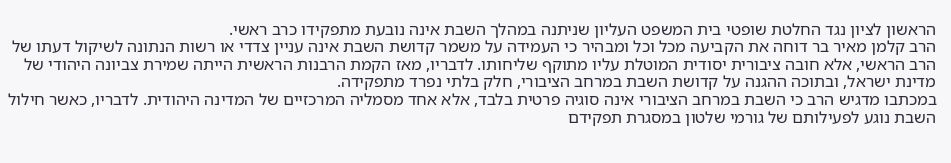הראשון לציון נגד החלטת שופטי בית המשפט העליון שניתנה במהלך השבת אינה נובעת מתפקידו כרב ראשי.
הרב קלמן מאיר בר דוחה את הקביעה מכל וכל ומבהיר כי העמידה על משמר קדושת השבת אינה עניין צדדי או רשות הנתונה לשיקול דעתו של הרב הראשי, אלא חובה ציבורית יסודית המוטלת עליו מתוקף שליחותו. לדבריו, מאז הקמת הרבנות הראשית הייתה שמירת צביונה היהודי של מדינת ישראל, ובתוכה ההגנה על קדושת השבת במרחב הציבורי, חלק בלתי נפרד מתפקידה.
במכתבו מדגיש הרב כי השבת במרחב הציבורי אינה סוגיה פרטית בלבד, אלא אחד מסמליה המרכזיים של המדינה היהודית. לדבריו, כאשר חילול השבת נוגע לפעילותם של גורמי שלטון במסגרת תפקידם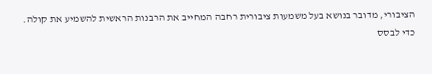הציבורי, מדובר בנושא בעל משמעות ציבורית רחבה המחייב את הרבנות הראשית להשמיע את קולה.
כדי לבסס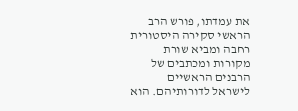את עמדתו, פורש הרב הראשי סקירה היסטורית רחבה ומביא שורת מקורות ומכתבים של הרבנים הראשיים לישראל לדורותיהם. הוא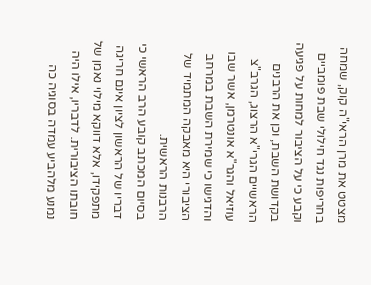מצטט את מרן הראי"ה קוק, שמחה בחריפות נגד חילולי שבת פומביים וקבע כי על הציבור למחות על פגיעה בקדושת השבת, וכן את הרבנים הראשיים הגרי"א הרצוג, הגרב"צ עוזיאל והגר"א אונטרמן, אשר שבו והדגישו כי שמירת השבת במרחב הציבורי היא מאבקה המתמיד של הרבנות הראשית.
בסיום המכתב קובע הרב הראשי כי דבריו של הראשון לציון אינם חריגה מתפקידו, אלא דווקא מילוי נאמן של חובתו הציבורית. לדבריו, אילו היה נמנע מלהביע עמדה בסוגיה כה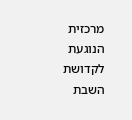מרכזית הנוגעת לקדושת השבת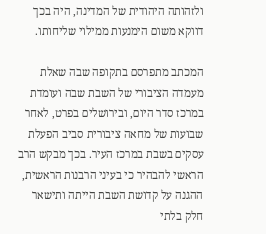ולזהותה היהודית של המדינה, היה בכך דווקא משום הימנעות ממילוי שליחותו.

המכתב מתפרסם בתקופה שבה שאלת מעמדה הציבורי של השבת שבה ועומדת במרכז סדר היום, ובירושלים בפרט, לאחר שבועות של מחאה ציבורית סביב הפעלת עסקים בשבת במרכז העיר. בכך מבקש הרב הראשי להבהיר כי בעיני הרבנות הראשית, ההגנה על קדושת השבת הייתה ותישאר חלק בלתי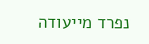נפרד מייעודה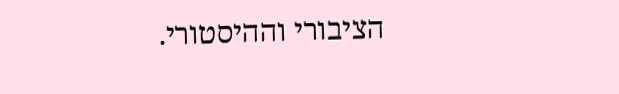הציבורי וההיסטורי.